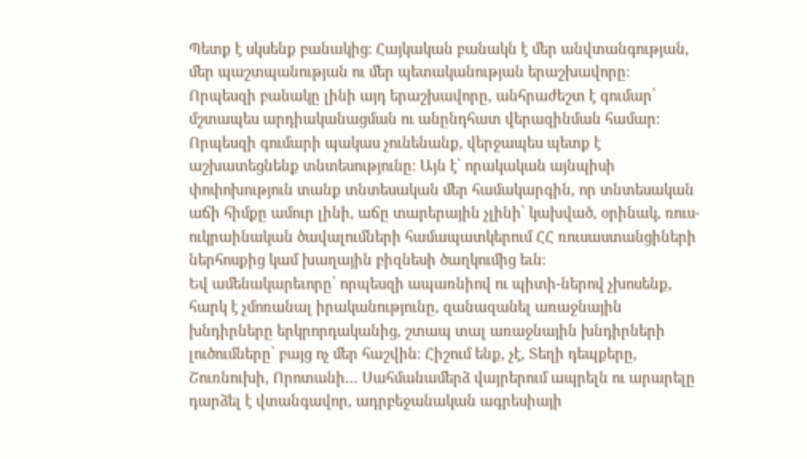Պետք է սկսենք բանակից։ Հայկական բանակն է մեր անվտանգության, մեր պաշտպանության ու մեր պետականության երաշխավորը։
Որպեսզի բանակը լինի այդ երաշխավորը, անհրաժեշտ է գումար՝ մշտապես արդիականացման ու անընդհատ վերազինման համար։ Որպեսզի գումարի պակաս չունենանք, վերջապես պետք է աշխատեցնենք տնտեսությունը։ Այն է՝ որակական այնպիսի փոփոխություն տանք տնտեսական մեր համակարգին, որ տնտեսական աճի հիմքը ամուր լինի, աճը տարերային չլինի՝ կախված, օրինակ, ռուս-ուկրաինական ծավալումների համապատկերում ՀՀ ռուսաստանցիների ներհոսքից կամ խաղային բիզնեսի ծաղկումից եւն։
Եվ ամենակարեւորը՝ որպեսզի ապառնիով ու պիտի-ներով չխոսենք, հարկ է չմոռանալ իրականությունը, զանազանել առաջնային խնդիրները երկրորդականից, շտապ տալ առաջնային խնդիրների լուծումները՝ բայց ոչ մեր հաշվին։ Հիշում ենք, չէ, Տեղի դեպքերը, Շուռնուխի, Որոտանի… Սահմանամերձ վայրերում ապրելն ու արարելը դարձել է վտանգավոր, ադրբեջանական ագրեսիայի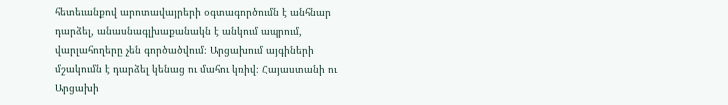հետեւանքով արոտավայրերի օգտագործումն է անհնար դարձել, անասնագլխաքանակն է անկում ապրում, վարլահողերը չեն գործածվում։ Արցախում այգիների մշակումն է դարձել կենաց ու մահու կռիվ։ Հայաստանի ու Արցախի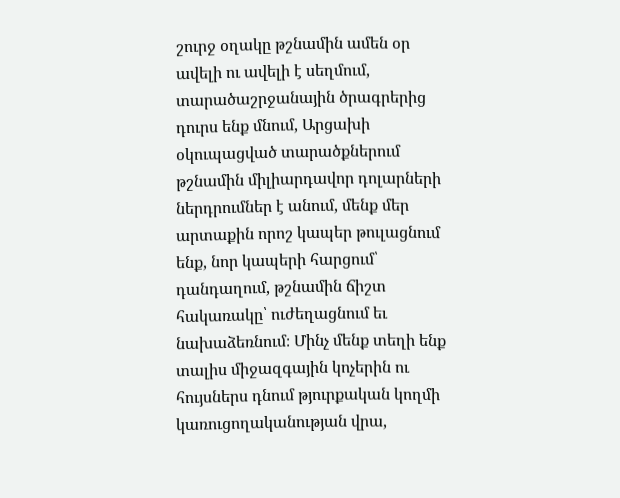շուրջ օղակը թշնամին ամեն օր ավելի ու ավելի է սեղմում, տարածաշրջանային ծրագրերից դուրս ենք մնում, Արցախի օկուպացված տարածքներում թշնամին միլիարդավոր դոլարների ներդրումներ է անում, մենք մեր արտաքին որոշ կապեր թուլացնում ենք, նոր կապերի հարցում՝ դանդաղում, թշնամին ճիշտ հակառակը՝ ուժեղացնում եւ նախաձեռնում։ Մինչ մենք տեղի ենք տալիս միջազգային կոչերին ու հույսներս դնում թյուրքական կողմի կառուցողականության վրա,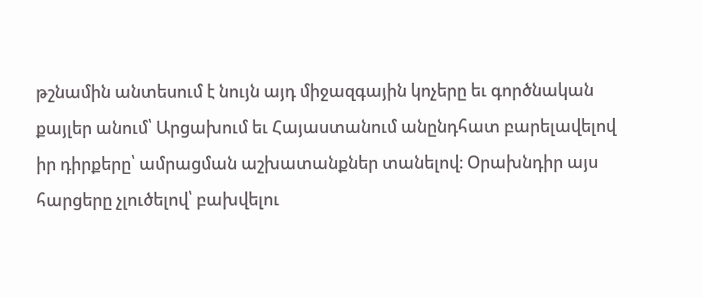թշնամին անտեսում է նույն այդ միջազգային կոչերը եւ գործնական քայլեր անում՝ Արցախում եւ Հայաստանում անընդհատ բարելավելով իր դիրքերը՝ ամրացման աշխատանքներ տանելով։ Օրախնդիր այս հարցերը չլուծելով՝ բախվելու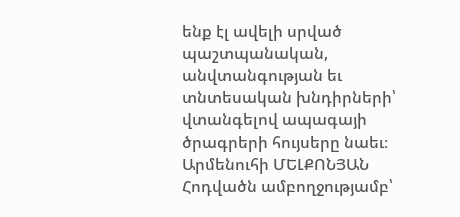ենք էլ ավելի սրված պաշտպանական, անվտանգության եւ տնտեսական խնդիրների՝ վտանգելով ապագայի ծրագրերի հույսերը նաեւ։
Արմենուհի ՄԵԼՔՈՆՅԱՆ
Հոդվածն ամբողջությամբ՝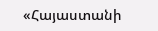«Հայաստանի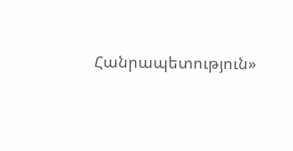Հանրապետություն»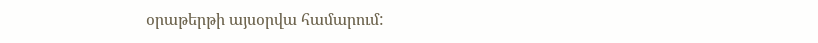օրաթերթի այսօրվա համարում: